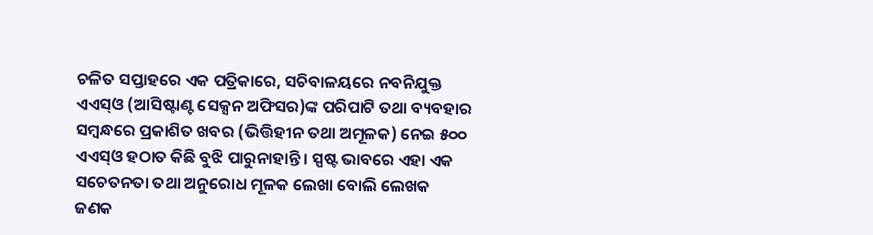ଚଳିତ ସପ୍ତାହରେ ଏକ ପତ୍ରିକାରେ, ସଚିବାଳୟରେ ନବନିଯୁକ୍ତ ଏଏସ୍ଓ (ଆସିଷ୍ଟାଣ୍ଟ ସେକ୍ସନ ଅଫିସର)ଙ୍କ ପରିପାଟି ତଥା ବ୍ୟବହାର ସମ୍ବନ୍ଧରେ ପ୍ରକାଶିତ ଖବର (ଭିତ୍ତିହୀନ ତଥା ଅମୂଳକ) ନେଇ ୫୦୦ ଏଏସ୍ଓ ହଠାତ କିଛି ବୁଝି ପାରୁନାହାନ୍ତି । ସ୍ପଷ୍ଟ ଭାବରେ ଏହା ଏକ ସଚେତନତା ତଥା ଅନୁରୋଧ ମୂଳକ ଲେଖା ବୋଲି ଲେଖକ ଜଣକ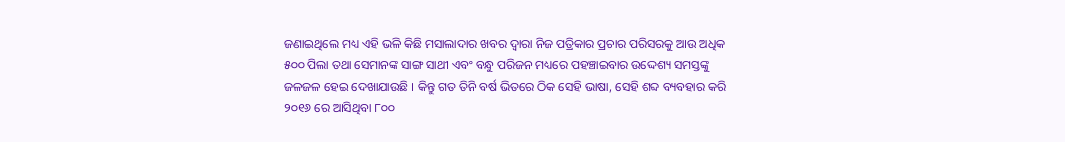ଜଣାଇଥିଲେ ମଧ୍ୟ ଏହି ଭଳି କିଛି ମସାଲାଦାର ଖବର ଦ୍ଵାରା ନିଜ ପତ୍ରିକାର ପ୍ରଚାର ପରିସରକୁ ଆଉ ଅଧିକ ୫୦୦ ପିଲା ତଥା ସେମାନଙ୍କ ସାଙ୍ଗ ସାଥୀ ଏବଂ ବନ୍ଧୁ ପରିଜନ ମଧ୍ୟରେ ପହଞ୍ଚାଇବାର ଉଦ୍ଦେଶ୍ୟ ସମସ୍ତଙ୍କୁ ଜଳଜଳ ହେଇ ଦେଖାଯାଉଛି । କିନ୍ତୁ ଗତ ତିନି ବର୍ଷ ଭିତରେ ଠିକ ସେହି ଭାଷା, ସେହି ଶବ୍ଦ ବ୍ୟବହାର କରି ୨୦୧୬ ରେ ଆସିଥିବା ୮୦୦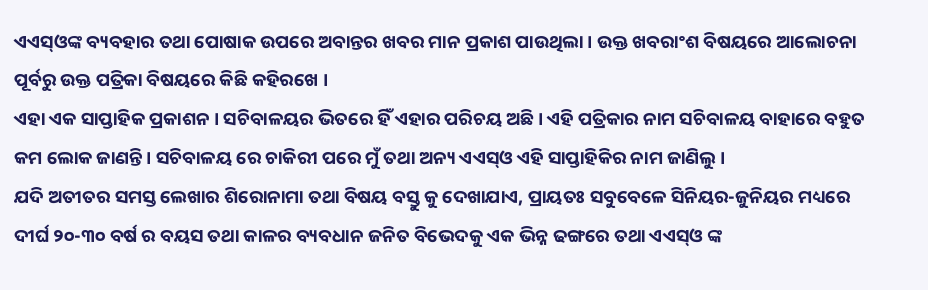ଏଏସ୍ଓଙ୍କ ବ୍ୟବହାର ତଥା ପୋଷାକ ଉପରେ ଅବାନ୍ତର ଖବର ମାନ ପ୍ରକାଶ ପାଉଥିଲା । ଉକ୍ତ ଖବରାଂଶ ବିଷୟରେ ଆଲୋଚନା ପୂର୍ବରୁ ଉକ୍ତ ପତ୍ରିକା ବିଷୟରେ କିଛି କହିରଖେ ।
ଏହା ଏକ ସାପ୍ତାହିକ ପ୍ରକାଶନ । ସଚିବାଳୟର ଭିତରେ ହିଁ ଏହାର ପରିଚୟ ଅଛି । ଏହି ପତ୍ରିକାର ନାମ ସଚିବାଳୟ ବାହାରେ ବହୁତ କମ ଲୋକ ଜାଣନ୍ତି । ସଚିବାଳୟ ରେ ଚାକିରୀ ପରେ ମୁଁ ତଥା ଅନ୍ୟ ଏଏସ୍ଓ ଏହି ସାପ୍ତାହିକିର ନାମ ଜାଣିଲୁ ।
ଯଦି ଅତୀତର ସମସ୍ତ ଲେଖାର ଶିରୋନାମା ତଥା ବିଷୟ ବସ୍ତୁ କୁ ଦେଖାଯାଏ, ପ୍ରାୟତଃ ସବୁବେଳେ ସିନିୟର-ଜୁନିୟର ମଧ୍ୟରେ ଦୀର୍ଘ ୨୦-୩୦ ବର୍ଷ ର ବୟସ ତଥା କାଳର ବ୍ୟବଧାନ ଜନିତ ବିଭେଦକୁ ଏକ ଭିନ୍ନ ଢଙ୍ଗରେ ତଥା ଏଏସ୍ଓ ଙ୍କ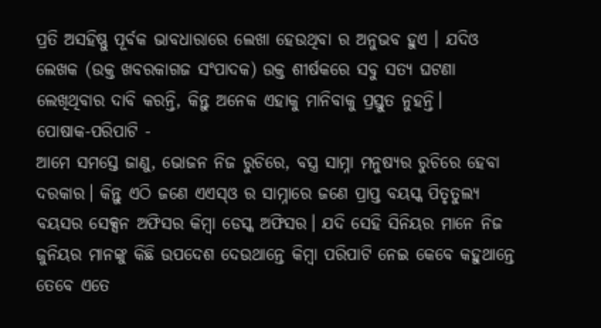ପ୍ରତି ଅସହିଷ୍ଣୁ ପୂର୍ବକ ଭାବଧାରାରେ ଲେଖା ହେଉଥିବା ର ଅନୁଭବ ହୁଏ । ଯଦିଓ ଲେଖକ (ଉକ୍ତ ଖବରକାଗଜ ସଂପାଦକ) ଉକ୍ତ ଶୀର୍ଷକରେ ସବୁ ସତ୍ୟ ଘଟଣା ଲେଖିଥିବାର ଦାବି କରନ୍ତି, କିନ୍ତୁ ଅନେକ ଏହାକୁ ମାନିବାକୁ ପ୍ରସ୍ତୁତ ନୁହନ୍ତି।
ପୋଷାକ-ପରିପାଟି -
ଆମେ ସମସ୍ତେ ଜାଣୁ, ଭୋଜନ ନିଜ ରୁଚିରେ, ବସ୍ତ୍ର ସାମ୍ନା ମନୁଷ୍ୟର ରୁଚିରେ ହେବା ଦରକାର। କିନ୍ତୁ ଏଠି ଜଣେ ଏଏସ୍ଓ ର ସାମ୍ନାରେ ଜଣେ ପ୍ରାପ୍ତ ବୟସ୍କ ପିତୃତୁଲ୍ୟ ବୟସର ସେକ୍ସନ ଅଫିସର କିମ୍ବା ଡେସ୍କ ଅଫିସର। ଯଦି ସେହି ସିନିୟର ମାନେ ନିଜ ଜୁନିୟର ମାନଙ୍କୁ କିଛି ଉପଦେଶ ଦେଉଥାନ୍ତେ କିମ୍ବା ପରିପାଟି ନେଇ କେବେ କହୁଥାନ୍ତେ ତେବେ ଏତେ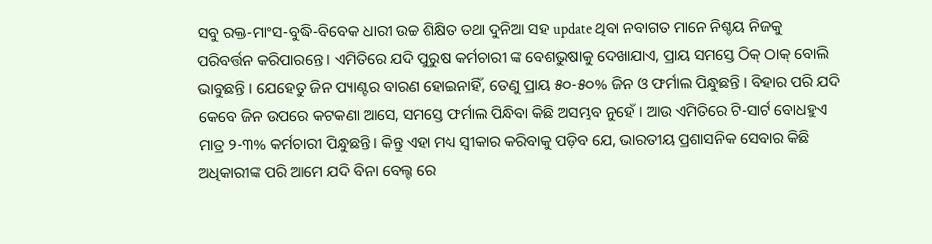ସବୁ ରକ୍ତ-ମାଂସ-ବୁଦ୍ଧି-ବିବେକ ଧାରୀ ଉଚ୍ଚ ଶିକ୍ଷିତ ତଥା ଦୁନିଆ ସହ update ଥିବା ନବାଗତ ମାନେ ନିଶ୍ଚୟ ନିଜକୁ ପରିବର୍ତ୍ତନ କରିପାରନ୍ତେ । ଏମିତିରେ ଯଦି ପୁରୁଷ କର୍ମଚାରୀ ଙ୍କ ବେଶଭୁଷାକୁ ଦେଖାଯାଏ, ପ୍ରାୟ ସମସ୍ତେ ଠିକ୍ ଠାକ୍ ବୋଲି ଭାବୁଛନ୍ତି । ଯେହେତୁ ଜିନ ପ୍ୟାଣ୍ଟର ବାରଣ ହୋଇନାହିଁ, ତେଣୁ ପ୍ରାୟ ୫୦-୫୦% ଜିନ ଓ ଫର୍ମାଲ ପିନ୍ଧୁଛନ୍ତି । ବିହାର ପରି ଯଦି କେବେ ଜିନ ଉପରେ କଟକଣା ଆସେ, ସମସ୍ତେ ଫର୍ମାଲ ପିନ୍ଧିବା କିଛି ଅସମ୍ଭବ ନୁହେଁ । ଆଉ ଏମିତିରେ ଟି-ସାର୍ଟ ବୋଧହୁଏ ମାତ୍ର ୨-୩% କର୍ମଚାରୀ ପିନ୍ଧୁଛନ୍ତି । କିନ୍ତୁ ଏହା ମଧ୍ୟ ସ୍ଵୀକାର କରିବାକୁ ପଡ଼ିବ ଯେ, ଭାରତୀୟ ପ୍ରଶାସନିକ ସେବାର କିଛି ଅଧିକାରୀଙ୍କ ପରି ଆମେ ଯଦି ବିନା ବେଲ୍ଟ ରେ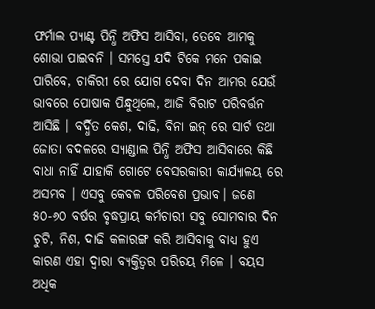ଫର୍ମାଲ ପ୍ୟାଣ୍ଟ ପିନ୍ଧି ଅଫିସ ଆସିବା, ତେବେ ଆମକୁ ଶୋଭା ପାଇବନି । ସମସ୍ତେ ଯଦି ଟିକେ ମନେ ପକାଇ ପାରିବେ, ଚାକିରୀ ରେ ଯୋଗ ଦେବା ଦିନ ଆମର ଯେଉଁ ଭାବରେ ପୋଷାକ ପିନ୍ଧୁଥିଲେ, ଆଜି ବିରାଟ ପରିବର୍ତ୍ତନ ଆସିଛି । ବର୍ଦ୍ଧିତ କେଶ, ଦାଢି, ବିନା ଇନ୍ ରେ ସାର୍ଟ ତଥା ଜୋତା ବଦଳରେ ସ୍ୟାଣ୍ଡାଲ ପିନ୍ଧି ଅଫିସ ଆସିବାରେ କିଛି ବାଧା ନାହିଁ ଯାହାକି ଗୋଟେ ବେସରକାରୀ କାର୍ଯ୍ୟାଳୟ ରେ ଅସମ୍ଭବ । ଏସବୁ କେବଳ ପରିବେଶ ପ୍ରଭାବ। ଜଣେ ୫୦-୬୦ ବର୍ଷର ବୃଦ୍ଧପ୍ରାୟ କର୍ମଚାରୀ ସବୁ ସୋମବାର ଦିନ ଚୁଟି, ନିଶ, ଦାଢି କଳାରଙ୍ଗ କରି ଆସିବାକୁ ବାଧ୍ୟ ହୁଏ କାରଣ ଏହା ଦ୍ଵାରା ବ୍ୟକ୍ତିତ୍ବର ପରିଚୟ ମିଳେ । ବୟସ ଅଧିକ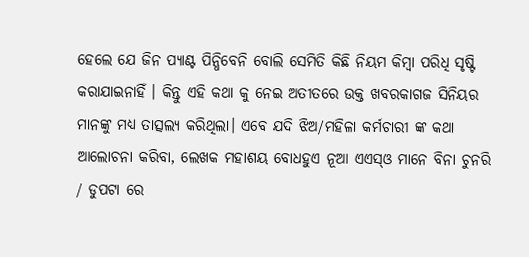ହେଲେ ଯେ ଜିନ ପ୍ୟାଣ୍ଟ ପିନ୍ଧିବେନି ବୋଲି ସେମିତି କିଛି ନିୟମ କିମ୍ବା ପରିଧି ସୃଷ୍ଟି କରାଯାଇନାହିଁ । କିନ୍ତୁ ଏହି କଥା କୁ ନେଇ ଅତୀତରେ ଉକ୍ତ ଖବରକାଗଜ ସିନିୟର ମାନଙ୍କୁ ମଧ୍ୟ ତାତ୍ସଲ୍ୟ କରିଥିଲା। ଏବେ ଯଦି ଝିଅ/ମହିଳା କର୍ମଚାରୀ ଙ୍କ କଥା ଆଲୋଚନା କରିବା, ଲେଖକ ମହାଶୟ ବୋଧହୁଏ ନୂଆ ଏଏସ୍ଓ ମାନେ ବିନା ଚୁନରି / ଡୁପଟା ରେ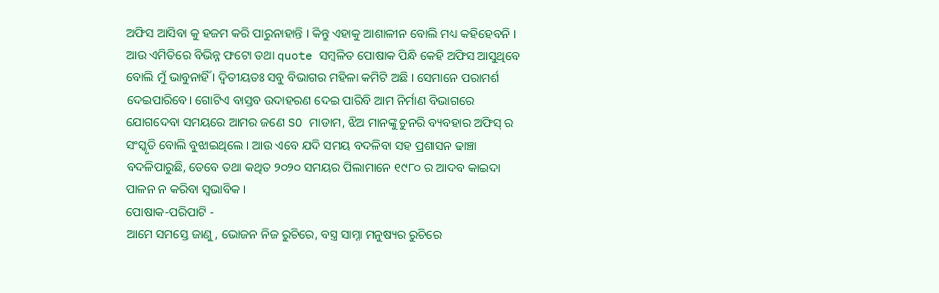ଅଫିସ ଆସିବା କୁ ହଜମ କରି ପାରୁନାହାନ୍ତି । କିନ୍ତୁ ଏହାକୁ ଆଶାଳୀନ ବୋଲି ମଧ୍ୟ କହିହେବନି । ଆଉ ଏମିତିରେ ବିଭିନ୍ନ ଫଟୋ ତଥା quote ସମ୍ବଳିତ ପୋଷାକ ପିନ୍ଧି କେହି ଅଫିସ ଆସୁଥିବେ ବୋଲି ମୁଁ ଭାବୁନାହିଁ । ଦ୍ଵିତୀୟତଃ ସବୁ ବିଭାଗର ମହିଳା କମିଟି ଅଛି । ସେମାନେ ପରାମର୍ଶ ଦେଇପାରିବେ। ଗୋଟିଏ ବାସ୍ତବ ଉଦାହରଣ ଦେଇ ପାରିବି ଆମ ନିର୍ମାଣ ବିଭାଗରେ ଯୋଗଦେବା ସମୟରେ ଆମର ଜଣେ SO ମାଡାମ, ଝିଅ ମାନଙ୍କୁ ଚୁନରି ବ୍ୟବହାର ଅଫିସ୍ ର ସଂସ୍କୃତି ବୋଲି ବୁଝାଇଥିଲେ । ଆଉ ଏବେ ଯଦି ସମୟ ବଦଳିବା ସହ ପ୍ରଶାସନ ଢାଞ୍ଚା ବଦଳିପାରୁଛି, ତେବେ ତଥା କଥିତ ୨୦୨୦ ସମୟର ପିଲାମାନେ ୧୯୮୦ ର ଆଦବ କାଇଦା ପାଳନ ନ କରିବା ସ୍ଵଭାବିକ ।
ପୋଷାକ-ପରିପାଟି -
ଆମେ ସମସ୍ତେ ଜାଣୁ, ଭୋଜନ ନିଜ ରୁଚିରେ, ବସ୍ତ୍ର ସାମ୍ନା ମନୁଷ୍ୟର ରୁଚିରେ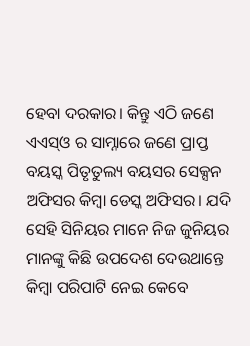ହେବା ଦରକାର। କିନ୍ତୁ ଏଠି ଜଣେ ଏଏସ୍ଓ ର ସାମ୍ନାରେ ଜଣେ ପ୍ରାପ୍ତ ବୟସ୍କ ପିତୃତୁଲ୍ୟ ବୟସର ସେକ୍ସନ ଅଫିସର କିମ୍ବା ଡେସ୍କ ଅଫିସର। ଯଦି ସେହି ସିନିୟର ମାନେ ନିଜ ଜୁନିୟର ମାନଙ୍କୁ କିଛି ଉପଦେଶ ଦେଉଥାନ୍ତେ କିମ୍ବା ପରିପାଟି ନେଇ କେବେ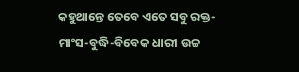କହୁଥାନ୍ତେ ତେବେ ଏତେ ସବୁ ରକ୍ତ-ମାଂସ-ବୁଦ୍ଧି-ବିବେକ ଧାରୀ ଉଚ୍ଚ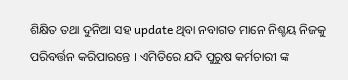ଶିକ୍ଷିତ ତଥା ଦୁନିଆ ସହ update ଥିବା ନବାଗତ ମାନେ ନିଶ୍ଚୟ ନିଜକୁ ପରିବର୍ତ୍ତନ କରିପାରନ୍ତେ । ଏମିତିରେ ଯଦି ପୁରୁଷ କର୍ମଚାରୀ ଙ୍କ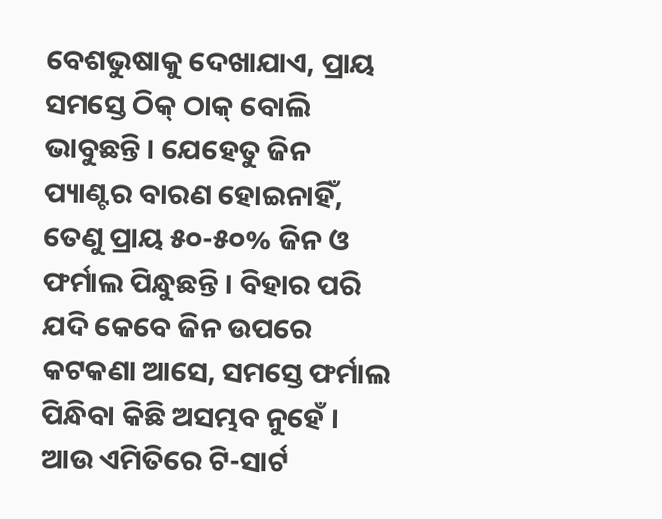ବେଶଭୁଷାକୁ ଦେଖାଯାଏ, ପ୍ରାୟ ସମସ୍ତେ ଠିକ୍ ଠାକ୍ ବୋଲି ଭାବୁଛନ୍ତି । ଯେହେତୁ ଜିନ ପ୍ୟାଣ୍ଟର ବାରଣ ହୋଇନାହିଁ, ତେଣୁ ପ୍ରାୟ ୫୦-୫୦% ଜିନ ଓ ଫର୍ମାଲ ପିନ୍ଧୁଛନ୍ତି । ବିହାର ପରି ଯଦି କେବେ ଜିନ ଉପରେ କଟକଣା ଆସେ, ସମସ୍ତେ ଫର୍ମାଲ ପିନ୍ଧିବା କିଛି ଅସମ୍ଭବ ନୁହେଁ । ଆଉ ଏମିତିରେ ଟି-ସାର୍ଟ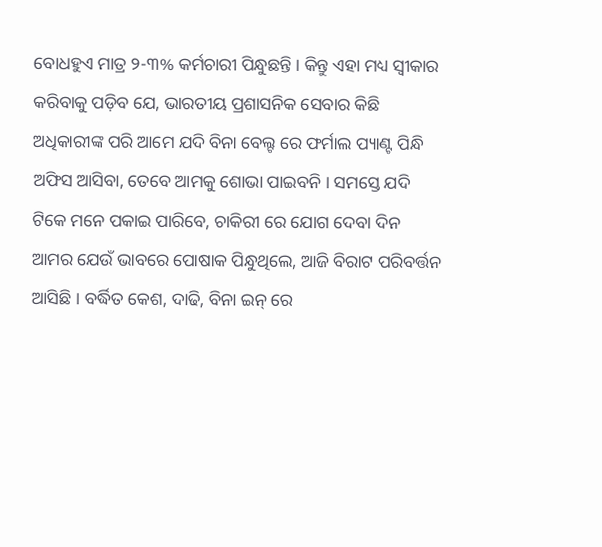ବୋଧହୁଏ ମାତ୍ର ୨-୩% କର୍ମଚାରୀ ପିନ୍ଧୁଛନ୍ତି । କିନ୍ତୁ ଏହା ମଧ୍ୟ ସ୍ଵୀକାର କରିବାକୁ ପଡ଼ିବ ଯେ, ଭାରତୀୟ ପ୍ରଶାସନିକ ସେବାର କିଛି ଅଧିକାରୀଙ୍କ ପରି ଆମେ ଯଦି ବିନା ବେଲ୍ଟ ରେ ଫର୍ମାଲ ପ୍ୟାଣ୍ଟ ପିନ୍ଧି ଅଫିସ ଆସିବା, ତେବେ ଆମକୁ ଶୋଭା ପାଇବନି । ସମସ୍ତେ ଯଦି ଟିକେ ମନେ ପକାଇ ପାରିବେ, ଚାକିରୀ ରେ ଯୋଗ ଦେବା ଦିନ ଆମର ଯେଉଁ ଭାବରେ ପୋଷାକ ପିନ୍ଧୁଥିଲେ, ଆଜି ବିରାଟ ପରିବର୍ତ୍ତନ ଆସିଛି । ବର୍ଦ୍ଧିତ କେଶ, ଦାଢି, ବିନା ଇନ୍ ରେ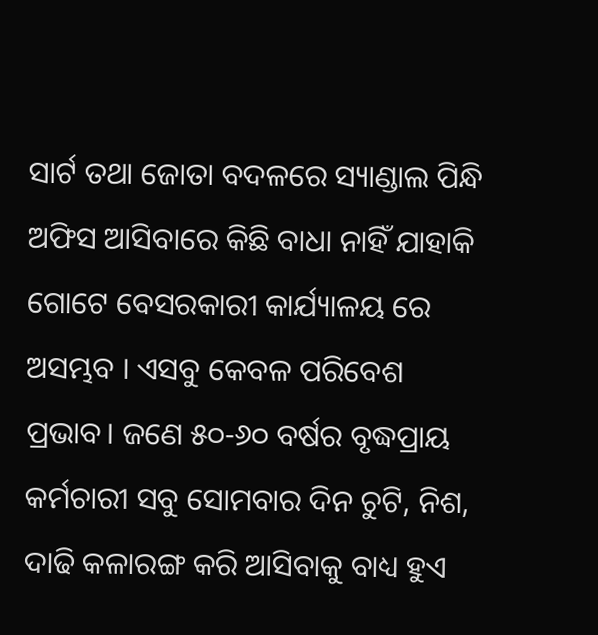ସାର୍ଟ ତଥା ଜୋତା ବଦଳରେ ସ୍ୟାଣ୍ଡାଲ ପିନ୍ଧି ଅଫିସ ଆସିବାରେ କିଛି ବାଧା ନାହିଁ ଯାହାକି ଗୋଟେ ବେସରକାରୀ କାର୍ଯ୍ୟାଳୟ ରେ ଅସମ୍ଭବ । ଏସବୁ କେବଳ ପରିବେଶ ପ୍ରଭାବ। ଜଣେ ୫୦-୬୦ ବର୍ଷର ବୃଦ୍ଧପ୍ରାୟ କର୍ମଚାରୀ ସବୁ ସୋମବାର ଦିନ ଚୁଟି, ନିଶ, ଦାଢି କଳାରଙ୍ଗ କରି ଆସିବାକୁ ବାଧ୍ୟ ହୁଏ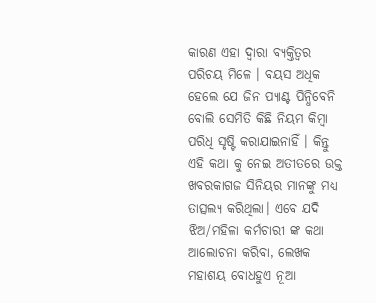କାରଣ ଏହା ଦ୍ଵାରା ବ୍ୟକ୍ତିତ୍ବର ପରିଚୟ ମିଳେ । ବୟସ ଅଧିକ ହେଲେ ଯେ ଜିନ ପ୍ୟାଣ୍ଟ ପିନ୍ଧିବେନି ବୋଲି ସେମିତି କିଛି ନିୟମ କିମ୍ବା ପରିଧି ସୃଷ୍ଟି କରାଯାଇନାହିଁ । କିନ୍ତୁ ଏହି କଥା କୁ ନେଇ ଅତୀତରେ ଉକ୍ତ ଖବରକାଗଜ ସିନିୟର ମାନଙ୍କୁ ମଧ୍ୟ ତାତ୍ସଲ୍ୟ କରିଥିଲା। ଏବେ ଯଦି ଝିଅ/ମହିଳା କର୍ମଚାରୀ ଙ୍କ କଥା ଆଲୋଚନା କରିବା, ଲେଖକ ମହାଶୟ ବୋଧହୁଏ ନୂଆ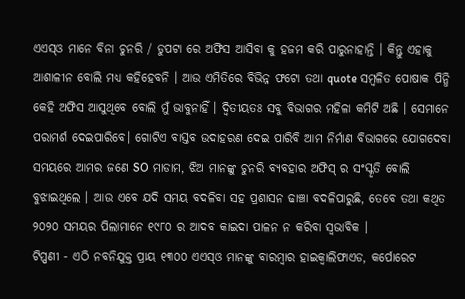ଏଏସ୍ଓ ମାନେ ବିନା ଚୁନରି / ଡୁପଟା ରେ ଅଫିସ ଆସିବା କୁ ହଜମ କରି ପାରୁନାହାନ୍ତି । କିନ୍ତୁ ଏହାକୁ ଆଶାଳୀନ ବୋଲି ମଧ୍ୟ କହିହେବନି । ଆଉ ଏମିତିରେ ବିଭିନ୍ନ ଫଟୋ ତଥା quote ସମ୍ବଳିତ ପୋଷାକ ପିନ୍ଧି କେହି ଅଫିସ ଆସୁଥିବେ ବୋଲି ମୁଁ ଭାବୁନାହିଁ । ଦ୍ଵିତୀୟତଃ ସବୁ ବିଭାଗର ମହିଳା କମିଟି ଅଛି । ସେମାନେ ପରାମର୍ଶ ଦେଇପାରିବେ। ଗୋଟିଏ ବାସ୍ତବ ଉଦାହରଣ ଦେଇ ପାରିବି ଆମ ନିର୍ମାଣ ବିଭାଗରେ ଯୋଗଦେବା ସମୟରେ ଆମର ଜଣେ SO ମାଡାମ, ଝିଅ ମାନଙ୍କୁ ଚୁନରି ବ୍ୟବହାର ଅଫିସ୍ ର ସଂସ୍କୃତି ବୋଲି ବୁଝାଇଥିଲେ । ଆଉ ଏବେ ଯଦି ସମୟ ବଦଳିବା ସହ ପ୍ରଶାସନ ଢାଞ୍ଚା ବଦଳିପାରୁଛି, ତେବେ ତଥା କଥିତ ୨୦୨୦ ସମୟର ପିଲାମାନେ ୧୯୮୦ ର ଆଦବ କାଇଦା ପାଳନ ନ କରିବା ସ୍ଵଭାବିକ ।
ଟିପ୍ପଣୀ - ଏଠି ନବନିଯୁକ୍ତ ପ୍ରାୟ ୧୩୦୦ ଏଏସ୍ଓ ମାନଙ୍କୁ ବାରମ୍ବାର ହାଇକ୍ଵାଲିଫାଏଡ, କର୍ପୋରେଟ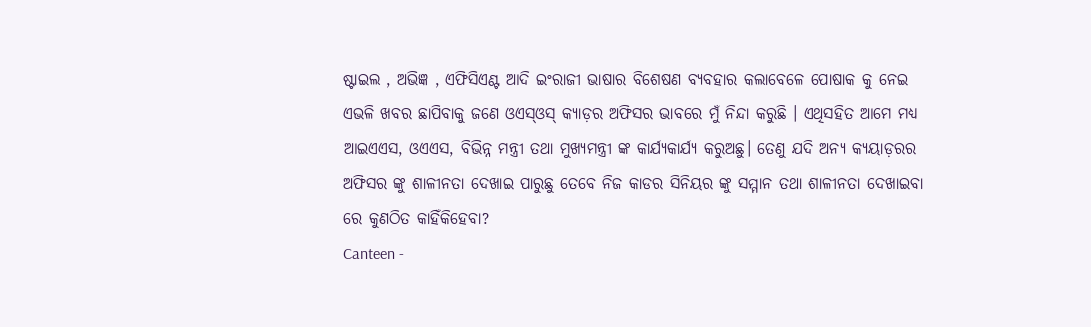ଷ୍ଟାଇଲ , ଅଭିଜ୍ଞ , ଏଫିସିଏଣ୍ଟ ଆଦି ଇଂରାଜୀ ଭାଷାର ବିଶେଷଣ ବ୍ୟବହାର କଲାବେଳେ ପୋଷାକ କୁ ନେଇ ଏଭଳି ଖବର ଛାପିବାକୁ ଜଣେ ଓଏସ୍ଓସ୍ କ୍ୟାଡ଼ର ଅଫିସର ଭାବରେ ମୁଁ ନିନ୍ଦା କରୁଛି । ଏଥିସହିତ ଆମେ ମଧ୍ୟ ଆଇଏଏସ, ଓଏଏସ, ବିଭିନ୍ନ ମନ୍ତ୍ରୀ ତଥା ମୁଖ୍ୟମନ୍ତ୍ରୀ ଙ୍କ କାର୍ଯ୍ୟକାର୍ଯ୍ୟ କରୁଅଛୁ। ତେଣୁ ଯଦି ଅନ୍ୟ କ୍ୟୟାଡ଼ରର ଅଫିସର ଙ୍କୁ ଶାଳୀନତା ଦେଖାଇ ପାରୁଛୁ ତେବେ ନିଜ କାଡର ସିନିୟର ଙ୍କୁ ସମ୍ମାନ ତଥା ଶାଳୀନତା ଦେଖାଇବା ରେ କୁଣଠିତ କାହିଁକିହେବା?
Canteen -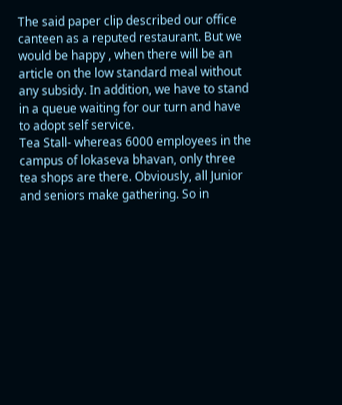The said paper clip described our office canteen as a reputed restaurant. But we would be happy , when there will be an article on the low standard meal without any subsidy. In addition, we have to stand in a queue waiting for our turn and have to adopt self service.
Tea Stall- whereas 6000 employees in the campus of lokaseva bhavan, only three tea shops are there. Obviously, all Junior and seniors make gathering. So in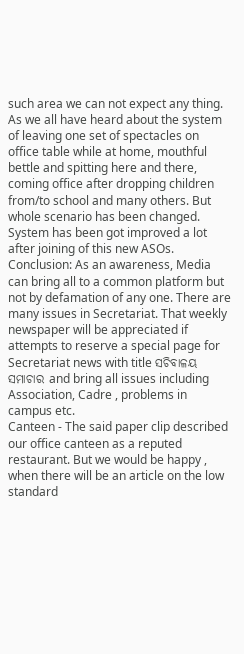such area we can not expect any thing.
As we all have heard about the system of leaving one set of spectacles on office table while at home, mouthful bettle and spitting here and there, coming office after dropping children from/to school and many others. But whole scenario has been changed. System has been got improved a lot after joining of this new ASOs.
Conclusion: As an awareness, Media can bring all to a common platform but not by defamation of any one. There are many issues in Secretariat. That weekly newspaper will be appreciated if attempts to reserve a special page for Secretariat news with title ସଚିବାଳୟ ସମାଚାର and bring all issues including Association, Cadre , problems in campus etc.
Canteen - The said paper clip described our office canteen as a reputed restaurant. But we would be happy , when there will be an article on the low standard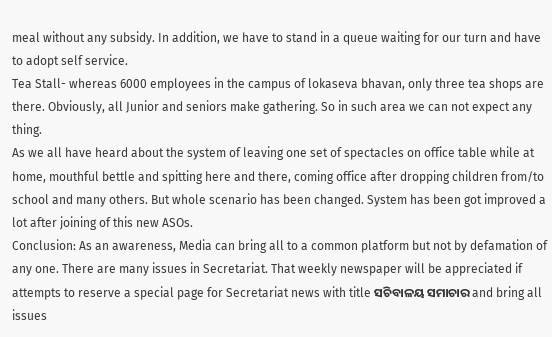meal without any subsidy. In addition, we have to stand in a queue waiting for our turn and have to adopt self service.
Tea Stall- whereas 6000 employees in the campus of lokaseva bhavan, only three tea shops are there. Obviously, all Junior and seniors make gathering. So in such area we can not expect any thing.
As we all have heard about the system of leaving one set of spectacles on office table while at home, mouthful bettle and spitting here and there, coming office after dropping children from/to school and many others. But whole scenario has been changed. System has been got improved a lot after joining of this new ASOs.
Conclusion: As an awareness, Media can bring all to a common platform but not by defamation of any one. There are many issues in Secretariat. That weekly newspaper will be appreciated if attempts to reserve a special page for Secretariat news with title ସଚିବାଳୟ ସମାଚାର and bring all issues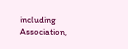including Association,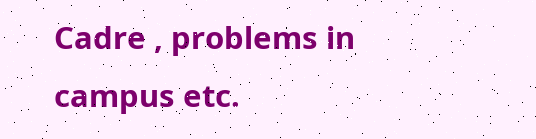Cadre , problems in campus etc.